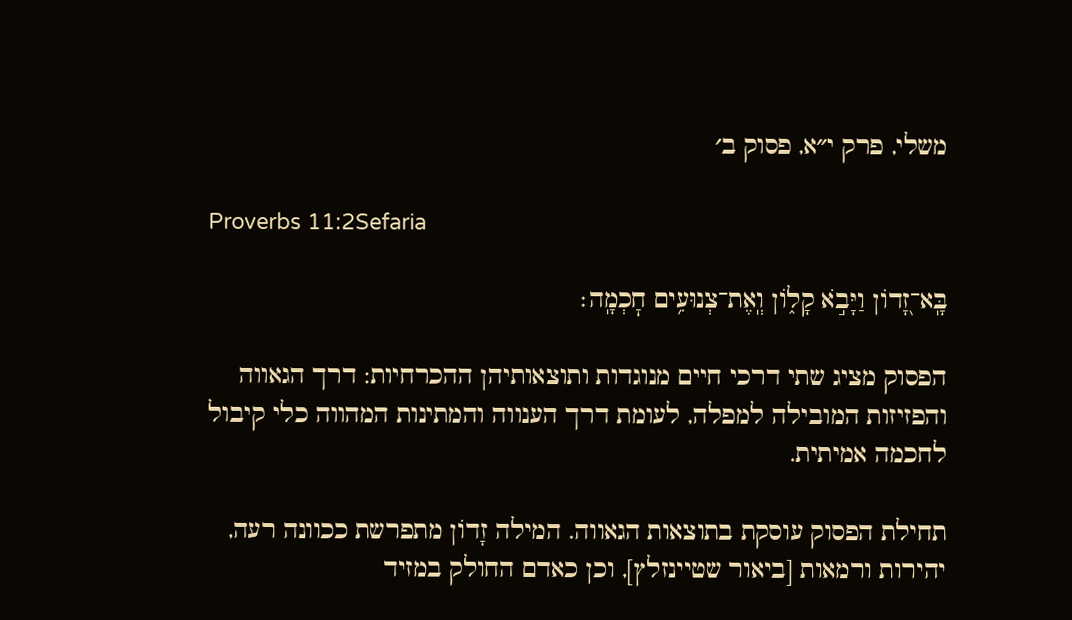משלי, פרק י״א, פסוק ב׳

Proverbs 11:2Sefaria

בָּֽא־זָ֭דוֹן וַיָּבֹ֣א קָל֑וֹן וְֽאֶת־צְנוּעִ֥ים חׇכְמָֽה׃

הפסוק מציג שתי דרכי חיים מנוגדות ותוצאותיהן ההכרחיות: דרך הגאווה והפזיזות המובילה למפלה, לעומת דרך הענווה והמתינות המהווה כלי קיבול לחכמה אמיתית.

תחילת הפסוק עוסקת בתוצאות הגאווה. המילה זָדוֹן מתפרשת ככוונה רעה, יהירות ורמאות [ביאור שטיינזלץ], וכן כאדם החולק במזיד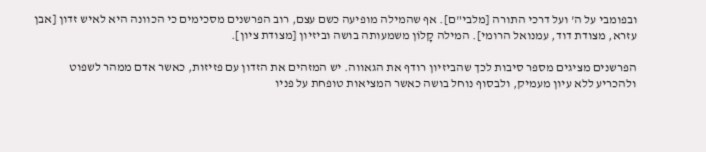ובפומבי על ה' ועל דרכי התורה [מלבי"ם]. אף שהמילה מופיעה כשם עצם, רוב הפרשנים מסכימים כי הכוונה היא לאיש זדון [אבן עזרא, מצודת דוד, עמנואל הרומי]. המילה קָלוֹן משמעותה בושה וביזיון [מצודת ציון].

הפרשנים מציגים מספר סיבות לכך שהביזיון רודף את הגאווה. יש המזהים את הזדון עם פזיזות, כאשר אדם ממהר לשפוט ולהכריע ללא עיון מעמיק, ולבסוף נוחל בושה כאשר המציאות טופחת על פניו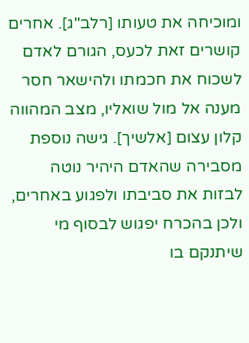ומוכיחה את טעותו [רלב"ג]. אחרים קושרים זאת לכעס, הגורם לאדם לשכוח את חכמתו ולהישאר חסר מענה אל מול שואליו, מצב המהווה קלון עצום [אלשיך]. גישה נוספת מסבירה שהאדם היהיר נוטה לבזות את סביבתו ולפגוע באחרים, ולכן בהכרח יפגוש לבסוף מי שיתנקם בו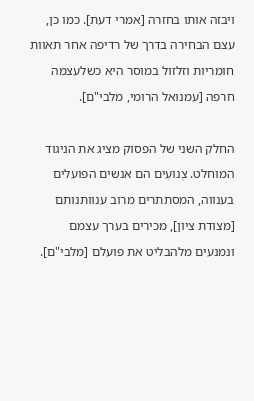ויבזה אותו בחזרה [אמרי דעת]. כמו כן, עצם הבחירה בדרך של רדיפה אחר תאוות חומריות וזלזול במוסר היא כשלעצמה חרפה [עמנואל הרומי, מלבי"ם].

החלק השני של הפסוק מציג את הניגוד המוחלט. צְנוּעִים הם אנשים הפועלים בענווה, המסתתרים מרוב ענוותנותם [מצודת ציון], מכירים בערך עצמם ונמנעים מלהבליט את פועלם [מלבי"ם].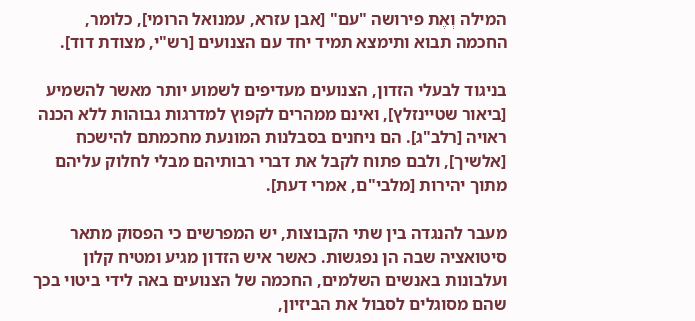המילה וְאֶת פירושה "עם" [אבן עזרא, עמנואל הרומי], כלומר, החכמה תבוא ותימצא תמיד יחד עם הצנועים [רש"י, מצודת דוד].

בניגוד לבעלי הזדון, הצנועים מעדיפים לשמוע יותר מאשר להשמיע [ביאור שטיינזלץ], ואינם ממהרים לקפוץ למדרגות גבוהות ללא הכנה ראויה [רלב"ג]. הם ניחנים בסבלנות המונעת מחכמתם להישכח [אלשיך], ולבם פתוח לקבל את דברי רבותיהם מבלי לחלוק עליהם מתוך יהירות [מלבי"ם, אמרי דעת].

מעבר להנגדה בין שתי הקבוצות, יש המפרשים כי הפסוק מתאר סיטואציה שבה הן נפגשות. כאשר איש הזדון מגיע ומטיח קלון ועלבונות באנשים השלמים, החכמה של הצנועים באה לידי ביטוי בכך שהם מסוגלים לסבול את הביזיון,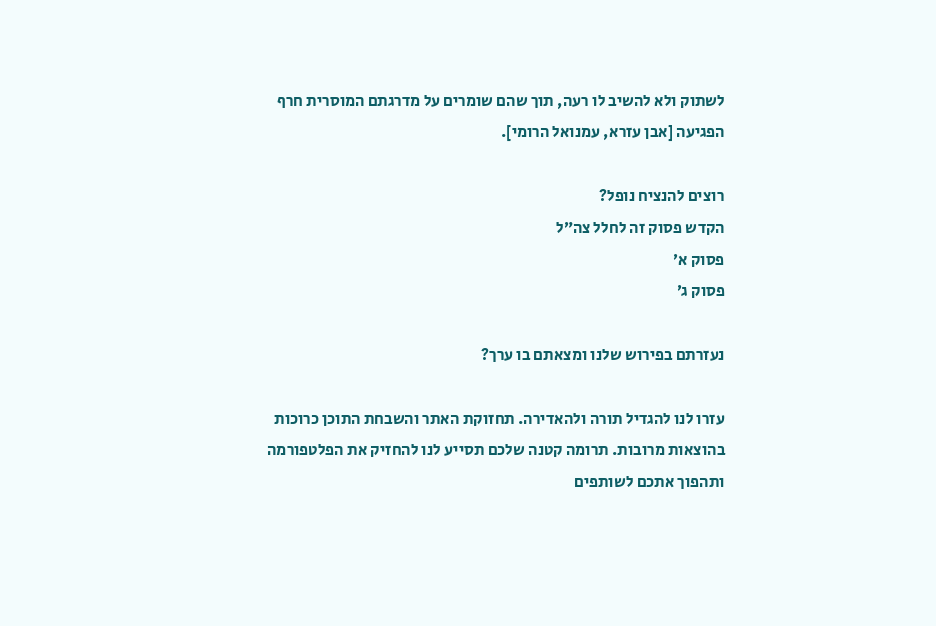לשתוק ולא להשיב לו רעה, תוך שהם שומרים על מדרגתם המוסרית חרף הפגיעה [אבן עזרא, עמנואל הרומי].

רוצים להנציח נופל?
הקדש פסוק זה לחלל צה״ל
פסוק א׳
פסוק ג׳

נעזרתם בפירוש שלנו ומצאתם בו ערך?

עזרו לנו להגדיל תורה ולהאדירה. תחזוקת האתר והשבחת התוכן כרוכות בהוצאות מרובות. תרומה קטנה שלכם תסייע לנו להחזיק את הפלטפורמה ותהפוך אתכם לשותפים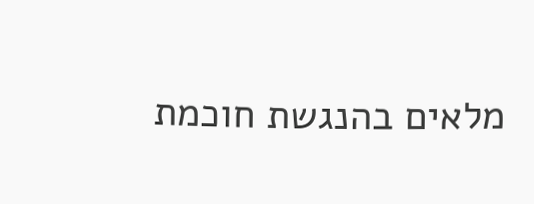מלאים בהנגשת חוכמת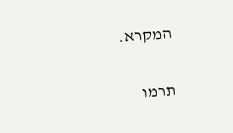המקרא.

תרמו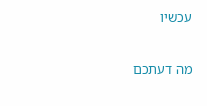עכשיו

מה דעתכם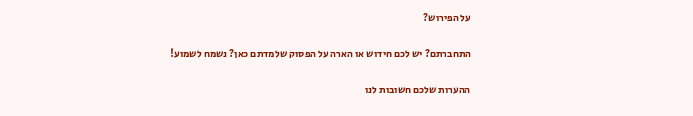על הפירוש?

התחברתם? יש לכם חידוש או הארה על הפסוק שלמדתם כאן? נשמח לשמוע!

ההערות שלכם חשובות לנו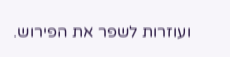ועוזרות לשפר את הפירוש.